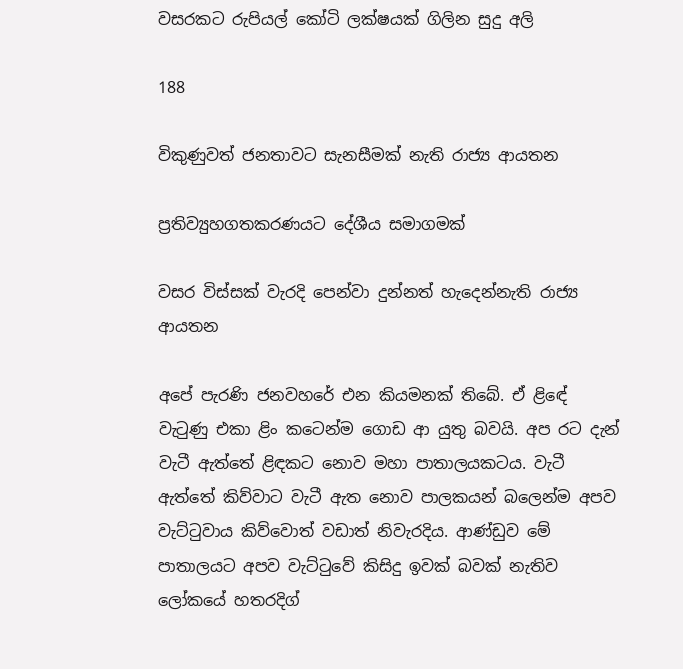වසරකට රුපියල් කෝටි ලක්ෂයක් ගිලින සුදු අලි

188

විකුණුවත් ජනතාවට සැනසීමක් නැති රාජ්‍ය ආයතන

ප්‍රතිව්‍යුහගතකරණයට දේශීය සමාගමක්

වසර විස්සක් වැරදි පෙන්වා දුන්නත් හැදෙන්නැති රාජ්‍ය ආයතන

අපේ පැරණි ජනවහරේ එන කියමනක් තිබේ. ඒ ළිඳේ වැටුණු එකා ළිං කටෙන්ම ගොඩ ආ යුතු බවයි. අප රට දැන් වැටී ඇත්තේ ළිඳකට නොව මහා පාතාලයකටය. වැටී ඇත්තේ කිව්වාට වැටී ඇත නොව පාලකයන් බලෙන්ම අපව වැට්ටුවාය කිව්වොත් වඩාත් නිවැරදිය. ආණ්ඩුව මේ පාතාලයට අපව වැට්ටුවේ කිසිදු ඉවක් බවක් නැතිව ලෝකයේ හතරදිග්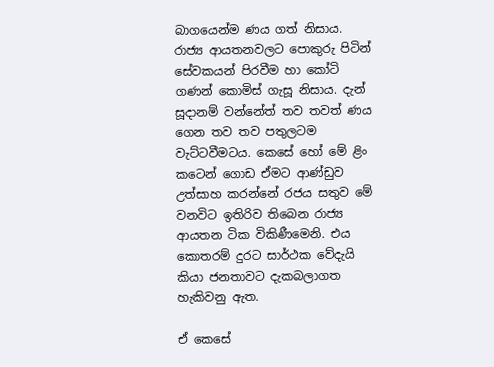බාගයෙන්ම ණය ගත් නිසාය. රාජ්‍ය ආයතනවලට පොකුරු පිටින් සේවකයන් පිරවීම හා කෝටි ගණන් කොමිස් ගැසූ නිසාය. දැන් සූදානම් වන්නේත් තව තවත් ණය ගෙන තව තව පතුලටම වැට්ටවීමටය. කෙසේ හෝ මේ ළිං කටෙන් ගොඩ ඒමට ආණ්ඩුව උත්සාහ කරන්නේ රජය සතුව මේ වනවිට ඉතිරිව තිබෙන රාජ්‍ය ආයතන ටික විකිණීමෙනි. එය කොතරම් දුරට සාර්ථක වේදැයි කියා ජනතාවට දැකබලාගත හැකිවනු ඇත.

ඒ කෙසේ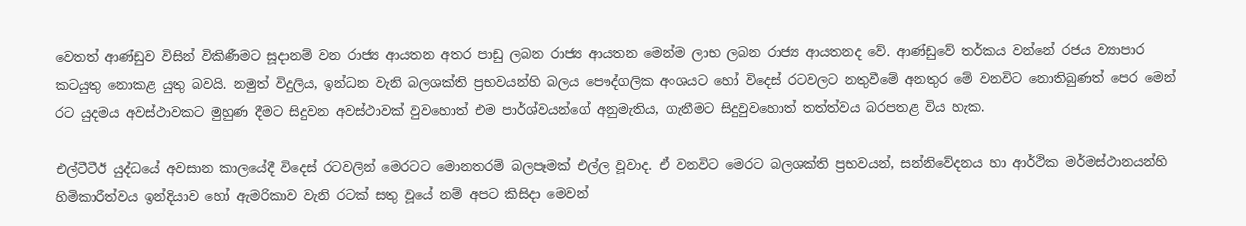වෙතත් ආණ්ඩුව විසින් විකිණීමට සූදානම් වන රාජ්‍ය ආයතන අතර පාඩු ලබන රාජ්‍ය ආයතන මෙන්ම ලාභ ලබන රාජ්‍ය ආයතනද වේ. ආණ්ඩුවේ තර්කය වන්නේ රජය ව්‍යාපාර කටයුතු නොකළ යුතු බවයි. නමුත් විදුලිය, ඉන්ධන වැනි බලශක්ති ප්‍රභවයන්හි බලය පෞද්ගලික අංශයට හෝ විදෙස් රටවලට නතුවීමේ අනතුර මේ වනවිට නොතිබුණත් පෙර මෙන් රට යුදමය අවස්ථාවකට මුහුණ දීමට සිදුවන අවස්ථාවක් වුවහොත් එම පාර්ශ්වයන්ගේ අනුමැතිය, ගැනීමට සිදුවුවහොත් තත්ත්වය බරපතළ විය හැක.

එල්ටීටීඊ යුද්ධයේ අවසාන කාලයේදී විදෙස් රටවලින් මෙරටට මොනතරම් බලපෑමක් එල්ල වූවාද. ඒ වනවිට මෙරට බලශක්ති ප්‍රභවයන්, සන්නිවේදනය හා ආර්ථික මර්මස්ථානයන්හි හිමිකාරීත්වය ඉන්දියාව හෝ ඇමරිකාව වැනි රටක් සතු වූයේ නම් අපට කිසිදා මෙවන්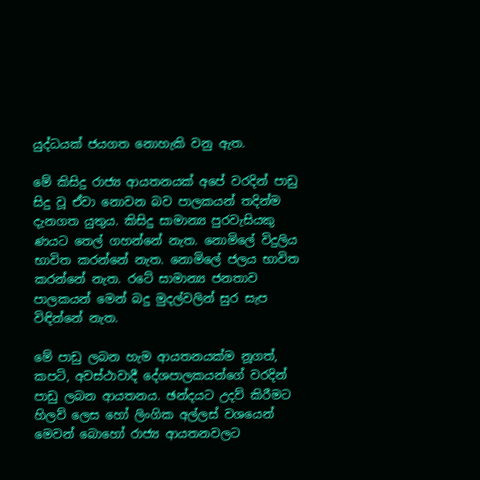යුද්ධයක් ජයගත නොහැකි වනු ඇත.

මේ කිසිදු රාජ්‍ය ආයතනයක් අපේ වරදින් පාඩු සිදු වූ ඒවා නොවන බව පාලකයන් තදින්ම දැනගත යුතුය. කිසිදු සාමාන්‍ය පුරවැසියකු ණයට තෙල් ගහන්නේ නැත. නොමිලේ විදුලිය භාවිත කරන්නේ නැත. නොමිලේ ජලය භාවිත කරන්නේ නැත. රටේ සාමාන්‍ය ජනතාව පාලකයන් මෙන් බදු මුදල්වලින් සුර සැප විඳින්නේ නැත.

මේ පාඩු ලබන හැම ආයතනයක්ම නූගත්, කපටි, අවස්ථාවාදී දේශපාලකයන්ගේ වරදින් පාඩු ලබන ආයතනය. ඡන්දයට උදව් කිරීමට හිලව් ලෙස හෝ ලිංගික අල්ලස් වශයෙන් මෙවන් බොහෝ රාජ්‍ය ආයතනවලට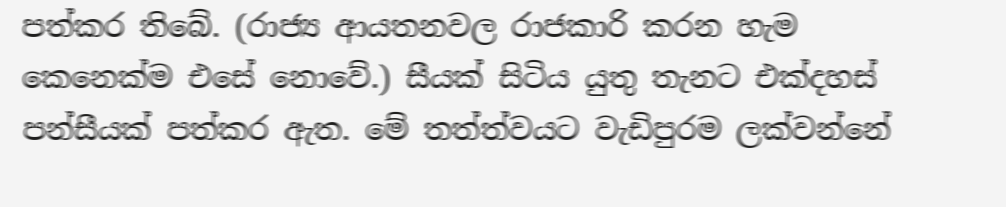පත්කර තිබේ. (රාජ්‍ය ආයතනවල රාජකාරි කරන හැම කෙනෙක්ම එසේ නොවේ.) සීයක් සිටිය යුතු තැනට එක්දහස් පන්සීයක් පත්කර ඇත. මේ තත්ත්වයට වැඩිපුරම ලක්වන්නේ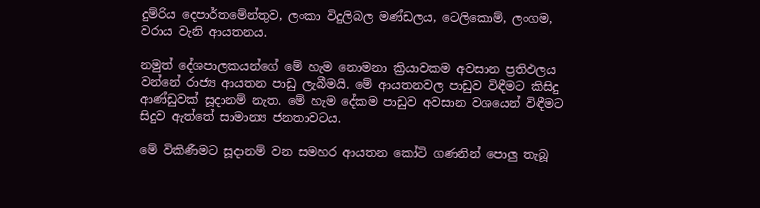දුම්රිය දෙපාර්තමේන්තුව, ලංකා විදුලිබල මණ්ඩලය, ටෙලිකොම්, ලංගම, වරාය වැනි ආයතනය.

නමුත් දේශපාලකයන්ගේ මේ හැම නොමනා ක්‍රියාවකම අවසාන ප්‍රතිඵලය වන්නේ රාජ්‍ය ආයතන පාඩු ලැබීමයි. මේ ආයතනවල පාඩුව විඳීමට කිසිදු ආණ්ඩුවක් සූදානම් නැත. මේ හැම දේකම පාඩුව අවසාන වශයෙන් විඳීමට සිදුව ඇත්තේ සාමාන්‍ය ජනතාවටය.

මේ විකිණීමට සූදානම් වන සමහර ආයතන කෝටි ගණනින් පොලු තැබූ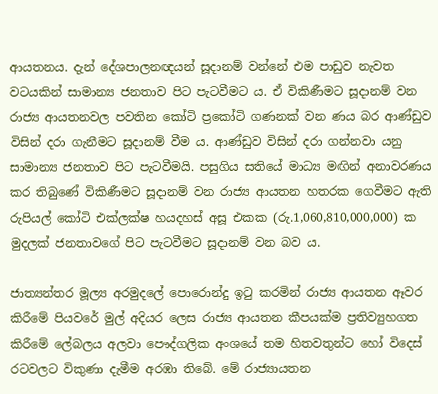ආයතනය. දැන් දේශපාලනඥයන් සූදානම් වන්නේ එම පාඩුව නැවත වටයකින් සාමාන්‍ය ජනතාව පිට පැටවීමට ය. ඒ විකිණීමට සූදානම් වන රාජ්‍ය ආයතනවල පවතින කෝටි ප්‍රකෝටි ගණනක් වන ණය බර ආණ්ඩුව විසින් දරා ගැනීමට සූදානම් වීම ය. ආණ්ඩුව විසින් දරා ගන්නවා යනු සාමාන්‍ය ජනතාව පිට පැටවීමයි. පසුගිය සතියේ මාධ්‍ය මඟින් අනාවරණය කර තිබුණේ විකිණීමට සූදානම් වන රාජ්‍ය ආයතන හතරක ගෙවීමට ඇති රුපියල් කෝටි එක්ලක්ෂ හයදහස් අසූ එකක (රු.1,060,810,000,000) ක මුදලක් ජනතාවගේ පිට පැටවීමට සූදානම් වන බව ය.

ජාත්‍යන්තර මූල්‍ය අරමුදලේ පොරොන්දු ඉටු කරමින් රාජ්‍ය ආයතන ඈවර කිරීමේ පියවරේ මුල් අදියර ලෙස රාජ්‍ය ආයතන කීපයක්ම ප්‍රතිව්‍යුහගත කිරීමේ ලේබලය අලවා පෞද්ගලික අංශයේ තම හිතවතුන්ට හෝ විදෙස් රටවලට විකුණා දැමීම අරඹා තිබේ. මේ රාජ්‍යායතන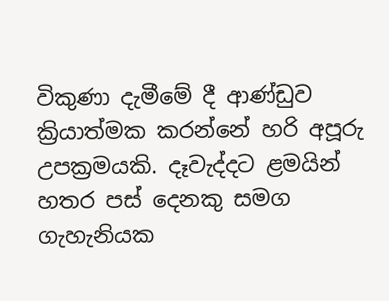විකුණා දැමීමේ දී ආණ්ඩුව ක්‍රියාත්මක කරන්නේ හරි අපූරු උපක්‍රමයකි. දෑවැද්දට ළමයින් හතර පස් දෙනකු සමග ගැහැනියක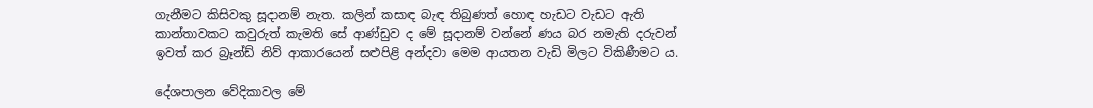ගැනීමට කිසිවකු සූදානම් නැත. කලින් කසාඳ බැඳ තිබුණත් හොඳ හැඩට වැඩට ඇති කාන්තාවකට කවුරුත් කැමති සේ ආණ්ඩුව ද මේ සූදානම් වන්නේ ණය බර නමැති දරුවන් ඉවත් කර බ්‍රෑන්ඩ් නිව් ආකාරයෙන් සළුපිළි අන්දවා මෙම ආයතන වැඩි මිලට විකිණීමට ය.

දේශපාලන වේදිකාවල මේ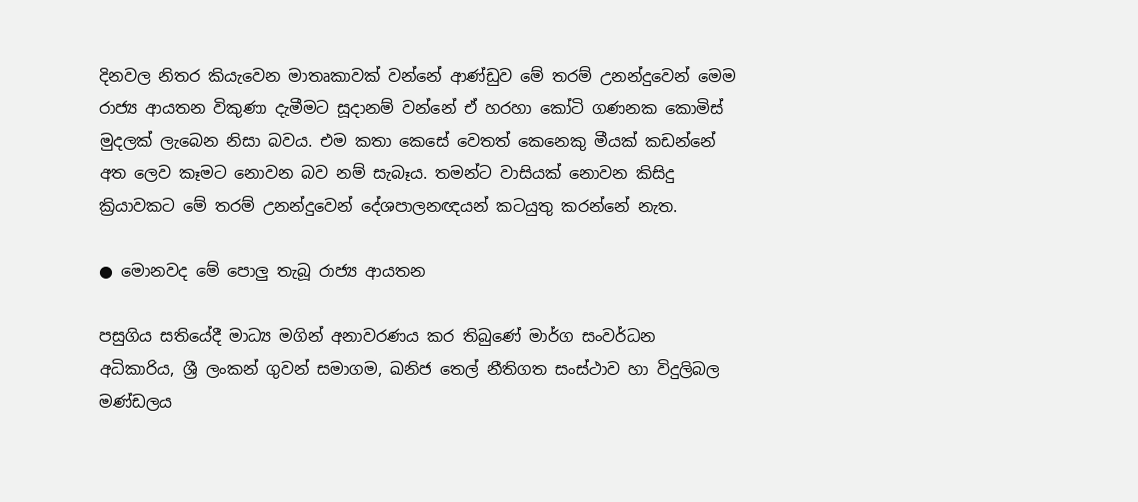දිනවල නිතර කියැවෙන මාතෘකාවක් වන්නේ ආණ්ඩුව මේ තරම් උනන්දුවෙන් මෙම රාජ්‍ය ආයතන විකුණා දැමීමට සූදානම් වන්නේ ඒ හරහා කෝටි ගණනක කොමිස් මුදලක් ලැබෙන නිසා බවය. එම කතා කෙසේ වෙතත් කෙනෙකු මීයක් කඩන්නේ අත ලෙව කෑමට නොවන බව නම් සැබෑය. තමන්ට වාසියක් නොවන කිසිදු ක්‍රියාවකට මේ තරම් උනන්දුවෙන් දේශපාලනඥයන් කටයුතු කරන්නේ නැත.

● මොනවද මේ පොලු තැබූ රාජ්‍ය ආයතන

පසුගිය සතියේදී මාධ්‍ය මගින් අනාවරණය කර තිබුණේ මාර්ග සංවර්ධන අධිකාරිය, ශ්‍රී ලංකන් ගුවන් සමාගම, ඛනිජ තෙල් නීතිගත සංස්ථාව හා විදුලිබල මණ්ඩලය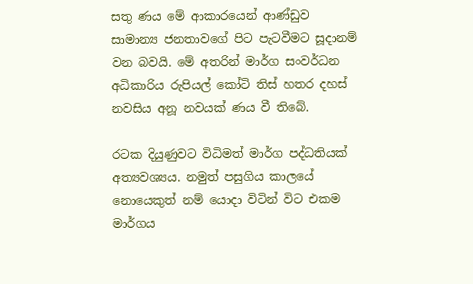සතු ණය මේ ආකාරයෙන් ආණ්ඩුව සාමාන්‍ය ජනතාවගේ පිට පැටවීමට සූදානම් වන බවයි. මේ අතරින් මාර්ග සංවර්ධන අධිකාරිය රුපියල් කෝටි තිස් හතර දහස් නවසිය අනූ නවයක් ණය වී තිබේ.

රටක දියුණුවට විධිමත් මාර්ග පද්ධතියක් අත්‍යවශ්‍යය. නමුත් පසුගිය කාලයේ නොයෙකුත් නම් යොදා විටින් විට එකම මාර්ගය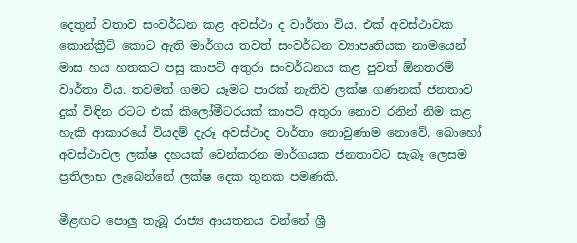දෙතුන් වතාව සංවර්ධන කළ අවස්ථා ද වාර්තා විය. එක් අවස්ථාවක කොන්ක්‍රීට් කොට ඇති මාර්ගය තවත් සංවර්ධන ව්‍යාපෘතියක නාමයෙන් මාස හය හතකට පසු කාපට් අතුරා සංවර්ධනය කළ පුවත් ඕනතරම් වාර්තා විය. තවමත් ගමට යෑමට පාරක් නැතිව ලක්ෂ ගණනක් ජනතාව දුක් විඳින රටට එක් කිලෝමීටරයක් කාපට් අතුරා නොව රනින් නිම කළ හැකි ආකාරයේ වියදම් දැරූ අවස්ථාද වාර්තා නොවුණාම නොවේ. බොහෝ අවස්ථාවල ලක්ෂ දහයක් වෙන්කරන මාර්ගයක ජනතාවට සැබෑ ලෙසම ප්‍රතිලාභ ලැබෙන්නේ ලක්ෂ දෙක තුනක පමණකි.

මීළඟට පොලු තැබූ රාජ්‍ය ආයතනය වන්නේ ශ්‍රී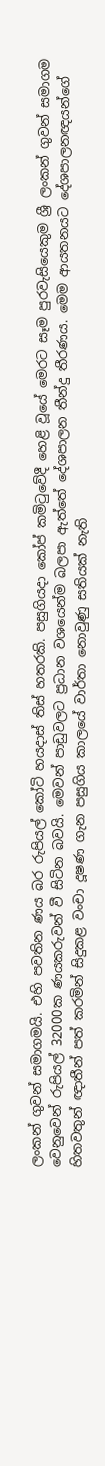ලංකන් ගුවන් සමාගමයි. එහි පවතින ණය බර රුපියල් කෝටි හයදාස් තිස් හතරකි. පසුගියදා කෝප් කමිටුවේදී හෙළි වූයේ මෙරට සෑම පුරවැසියෙකුම ශ්‍රී ලංකන් ගුවන් සමාගම වෙනුවෙන් රුපියල් 32000ක ණයකරුවන් වී සිටින බවයි. මෙවන් පාඩුවලට ප්‍රධාන වශයෙන්ම බලපා ඇත්තේ දේශපාලන තීන්දු තීරණය. මෙම ආයතනයට දේශපාලනඥයන්ගේ හිතවතුන් ඥාතීන් පත් කරමින් සිදුකළ වංචා දූෂණ ගැන පසුගිය කාලයේ වාර්තා නොවුණු සතියක් නැති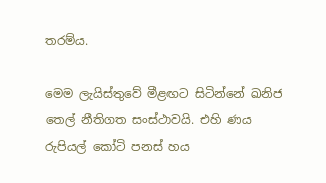තරම්ය.

මෙම ලැයිස්තුවේ මීළඟට සිටින්නේ ඛනිජ තෙල් නීතිගත සංස්ථාවයි. එහි ණය රුපියල් කෝටි පනස් හය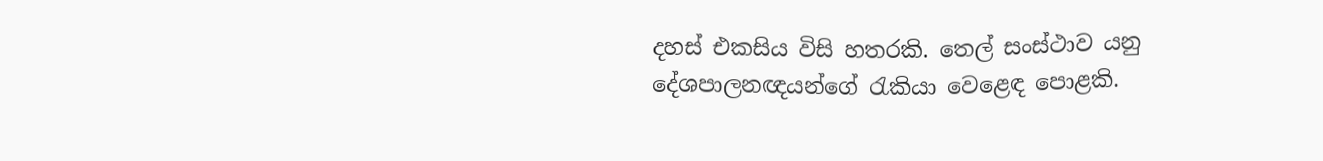දහස් එකසිය විසි හතරකි. තෙල් සංස්ථාව යනු දේශපාලනඥයන්ගේ රැකියා වෙළෙඳ පොළකි.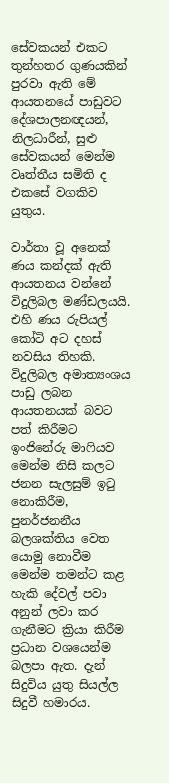සේවකයන් එකට තුන්හතර ගුණයකින් පුරවා ඇති මේ ආයතනයේ පාඩුවට දේශපාලනඥයන්, නිලධාරීන්, සුළු සේවකයන් මෙන්ම වෘත්තීය සමිති ද එකසේ වගකිව යුතුය.

වාර්තා වූ අනෙක් ණය කන්දක් ඇති ආයතනය වන්නේ විදුලිබල මණ්ඩලයයි. එහි ණය රුපියල් කෝටි අට දහස් නවසිය තිහකි. විදුලිබල අමාත්‍යංශය පාඩු ලබන ආයතනයක් බවට පත් කිරීමට ඉංජිනේරු මාෆියව මෙන්ම නිසි කලට ජනන සැලසුම් ඉටු නොකිරීම, පුනර්ජනනීය බලශක්තිය වෙත යොමු නොවීම මෙන්ම තමන්ට කළ හැකි දේවල් පවා අනුන් ලවා කර ගැනීමට ක්‍රියා කිරීම ප්‍රධාන වශයෙන්ම බලපා ඇත. දැන් සිදුවිය යුතු සියල්ල සිදුවී හමාරය.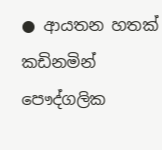● ආයතන හතක් කඩිනමින් පෞද්ගලික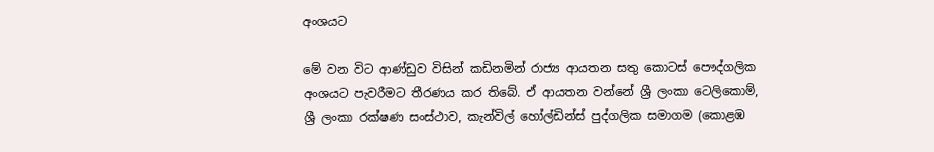අංශයට

මේ වන විට ආණ්ඩුව විසින් කඩිනමින් රාජ්‍ය ආයතන සතු කොටස් පෞද්ගලික අංශයට පැවරීමට තීරණය කර තිබේ. ඒ ආයතන වන්නේ ශ්‍රී ලංකා ටෙලිකොම්, ශ්‍රී ලංකා රක්ෂණ සංස්ථාව, කැන්විල් හෝල්ඩින්ස් පුද්ගලික සමාගම (කොළඹ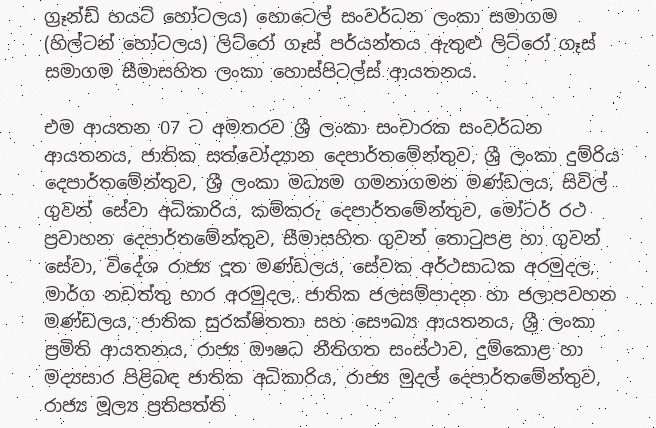ග්‍රෑන්ඩ් හයට් හෝටලය) හොටෙල් සංවර්ධන ලංකා සමාගම (හිල්ටන් හෝටලය) ලිට්රෝ ගෑස් පර්යන්තය ඇතුළු ලිට්රෝ ගෑස් සමාගම සීමාසහිත ලංකා හොස්පිටල්ස් ආයතනය.

එම ආයතන 07 ට අමතරව ශ්‍රී ලංකා සංචාරක සංවර්ධන ආයතනය, ජාතික සත්වෝද්‍යාන දෙපාර්තමේන්තුව, ශ්‍රී ලංකා දුම්රිය දෙපාර්තමේන්තුව, ශ්‍රී ලංකා මධ්‍යම ගමනාගමන මණ්ඩලය, සිවිල් ගුවන් සේවා අධිකාරිය, කම්කරු දෙපාර්තමේන්තුව, මෝටර් රථ ප්‍රවාහන දෙපාර්තමේන්තුව, සීමාසහිත ගුවන් තොටුපළ හා ගුවන් සේවා, විදේශ රාජ්‍ය දූත මණ්ඩලය, සේවක අර්ථසාධක අරමුදල, මාර්ග නඩත්තු භාර අරමුදල, ජාතික ජලසම්පාදන හා ජලාපවහන මණ්ඩලය, ජාතික සුරක්ෂිතතා සහ සෞඛ්‍ය ආයතනය, ශ්‍රී ලංකා ප්‍රමිති ආයතනය, රාජ්‍ය ඖෂධ නීතිගත සංස්ථාව, දුම්කොළ හා මද්‍යසාර පිළිබඳ ජාතික අධිකාරිය, රාජ්‍ය මුදල් දෙපාර්තමේන්තුව, රාජ්‍ය මූල්‍ය ප්‍රතිපත්ති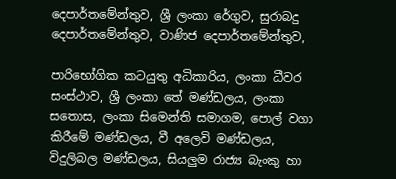දෙපාර්තමේන්තුව, ශ්‍රී ලංකා රේගුව, සුරාබදු දෙපාර්තමේන්තුව, වාණිජ දෙපාර්තමේන්තුව,

පාරිභෝගික කටයුතු අධිකාරිය, ලංකා ධීවර සංස්ථාව, ශ්‍රී ලංකා තේ මණ්ඩලය, ලංකා සතොස, ලංකා සිමෙන්ති සමාගම, පොල් වගා කිරීමේ මණ්ඩලය, වී අලෙවි මණ්ඩලය, විදුලිබල මණ්ඩලය, සියලුම රාජ්‍ය බැංකු හා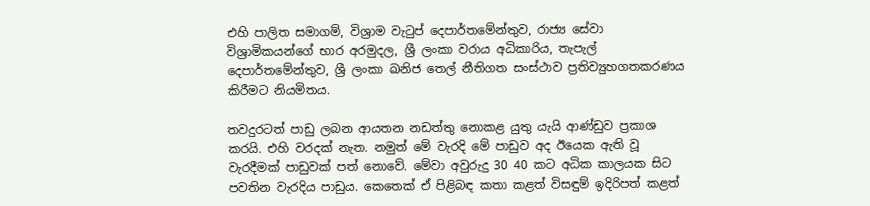එහි පාලිත සමාගම්, විශ්‍රාම වැටුප් දෙපාර්තමේන්තුව, රාජ්‍ය සේවා විශ්‍රාමිකයන්ගේ භාර අරමුදල, ශ්‍රී ලංකා වරාය අධිකාරිය, තැපැල් දෙපාර්තමේන්තුව, ශ්‍රී ලංකා ඛනිජ තෙල් නීතිගත සංස්ථාව ප්‍රතිව්‍යුහගතකරණය කිරීමට නියමිතය.

තවදුරටත් පාඩු ලබන ආයතන නඩත්තු නොකළ යුතු යැයි ආණ්ඩුව ප්‍රකාශ කරයි. එහි වරදක් නැත. නමුත් මේ වැරදි මේ පාඩුව අද ඊයෙක ඇති වූ වැරදීමක් පාඩුවක් පත් නොවේ. මේවා අවුරුදු 30 40 කට අධික කාලයක සිට පවතින වැරදිය පාඩුය. කෙතෙක් ඒ පිළිබඳ කතා කළත් විසඳුම් ඉදිරිපත් කළත්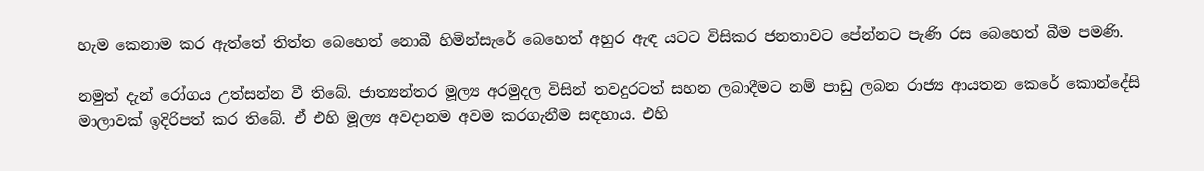හැම කෙනාම කර ඇත්තේ තිත්ත බෙහෙත් නොබී හිමින්සැරේ බෙහෙත් අහුර ඇඳ යටට විසිකර ජනතාවට පේන්නට පැණි රස බෙහෙත් බීම පමණි.

නමුත් දැන් රෝගය උත්සන්න වී තිබේ. ජාත්‍යන්තර මූල්‍ය අරමුදල විසින් තවදුරටත් සහන ලබාදීමට නම් පාඩු ලබන රාජ්‍ය ආයතන කෙරේ කොන්දේසි මාලාවක් ඉදිරිපත් කර තිබේ. ඒ එහි මූල්‍ය අවදානම අවම කරගැනීම සඳහාය. එහි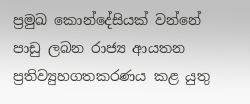ප්‍රමුඛ කොන්දේසියක් වන්නේ පාඩු ලබන රාජ්‍ය ආයතන ප්‍රතිව්‍යුහගතකරණය කළ යුතු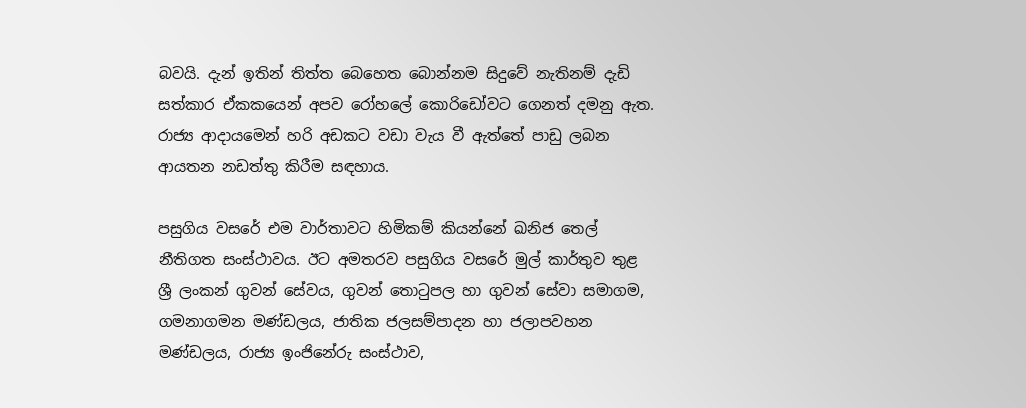බවයි. දැන් ඉතින් තිත්ත බෙහෙත බොන්නම සිදුවේ නැතිනම් දැඩි සත්කාර ඒකකයෙන් අපව රෝහලේ කොරිඩෝවට ගෙනත් දමනු ඇත. රාජ්‍ය ආදායමෙන් හරි අඩකට වඩා වැය වී ඇත්තේ පාඩු ලබන ආයතන නඩත්තු කිරීම සඳහාය.

පසුගිය වසරේ එම වාර්තාවට හිමිකම් කියන්නේ ඛනිජ තෙල් නීතිගත සංස්ථාවය. ඊට අමතරව පසුගිය වසරේ මුල් කාර්තුව තුළ ශ්‍රී ලංකන් ගුවන් සේවය, ගුවන් තොටුපල හා ගුවන් සේවා සමාගම, ගමනාගමන මණ්ඩලය, ජාතික ජලසම්පාදන හා ජලාපවහන මණ්ඩලය, රාජ්‍ය ඉංජිනේරු සංස්ථාව,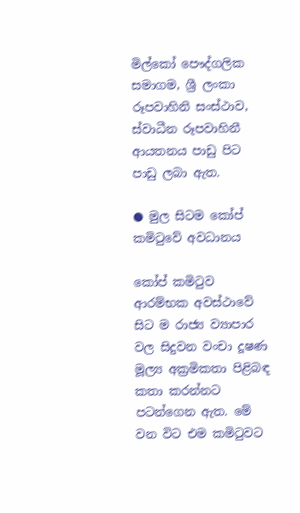මිල්කෝ පෞද්ගලික සමාගම, ශ්‍රී ලංකා රූපවාහිනි සංස්ථාව, ස්වාධීන රූපවාහිනී ආයතනය පාඩු පිට පාඩු ලබා ඇත.

● මුල සිටම කෝප් කමිටුවේ අවධානය

කෝප් කමිටුව ආරම්භක අවස්ථාවේ සිට ම රාජ්‍ය ව්‍යාපාර වල සිදුවන වංචා දූෂණ මූල්‍ය අක්‍රමිකතා පිළිබඳ කතා කරන්නට පටන්ගෙන ඇත. මේ වන විට එම කමිටුවට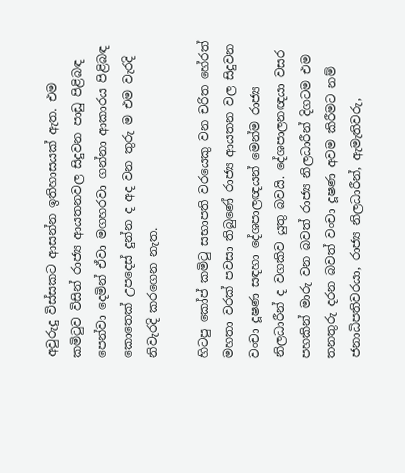අවුරුදු විස්සකට ආසන්න ඉතිහාසයක් ඇත. එම කමිටුව විසින් රාජ්‍ය ආයතනවල සිදුවන පාඩු පිළිබඳ පෙන්වා දෙමින් ඒවා මගහරවා ගන්නා ආකාරය පිළිබඳ කොතෙක් උපදෙස් දුන්න ද අද වන තුරු ම එම වැරදි නිවැරදි කරගෙන නැත.

හිටපු කෝප් කමිටු සභාපති වරයෙකු වන චරිත හේරත් මහතා වරක් පවසා තිබුණේ රාජ්‍ය ආයතන වල සිදුවන වංචා දූෂණ සඳහා දේශපාලඥයන් මෙන්ම රාජ්‍ය නිලධාරීන් ද වගකිව යුතු බවයි. දේශපාලනඥයා වසර පහකින් මාරු වන බවත් රාජ්‍ය නිලධාරීන් දිගටම එම තනතුරු දරන බවත් වංචා දූෂණ අවම කිරීමට නම් ජනාධිපතිවරයා, රාජ්‍ය නිලධාරීන්, ඇමැතිවරු,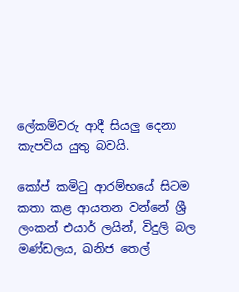ලේකම්වරු ආදී සියලු දෙනා කැපවිය යුතු බවයි.

කෝප් කමිටු ආරම්භයේ සිටම කතා කළ ආයතන වන්නේ ශ්‍රී ලංකන් එයාර් ලයින්, විදුලි බල මණ්ඩලය, ඛනිජ තෙල්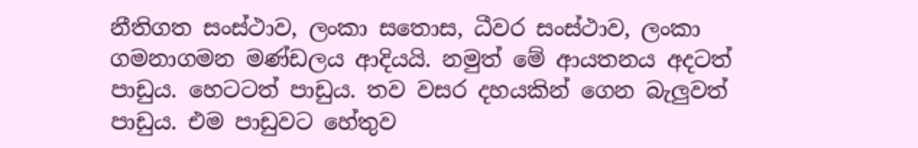නීතිගත සංස්ථාව, ලංකා සතොස, ධීවර සංස්ථාව, ලංකා ගමනාගමන මණ්ඩලය ආදියයි. නමුත් මේ ආයතනය අදටත් පාඩුය. හෙටටත් පාඩුය. තව වසර දහයකින් ගෙන බැලුවත් පාඩුය. එම පාඩුවට හේතුව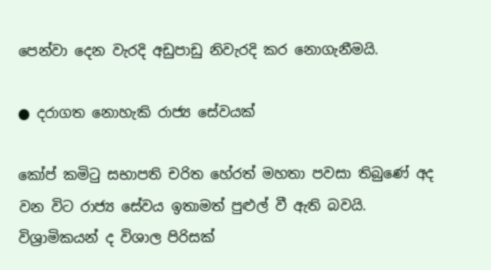පෙන්වා දෙන වැරදි අඩුපාඩු නිවැරදි කර නොගැනීමයි.

● දරාගත නොහැකි රාජ්‍ය සේවයක්

කෝප් කමිටු සභාපති චරිත හේරත් මහතා පවසා තිබුණේ අද වන විට රාජ්‍ය සේවය ඉතාමත් පුළුල් වී ඇති බවයි. විශ්‍රාමිකයන් ද විශාල පිරිසක්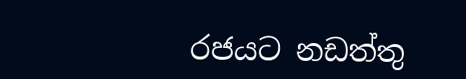රජයට නඩත්තු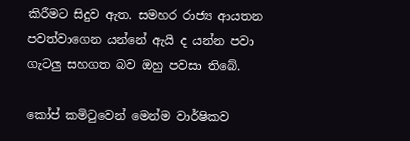කිරීමට සිදුව ඇත. සමහර රාජ්‍ය ආයතන පවත්වාගෙන යන්නේ ඇයි ද යන්න පවා ගැටලු සහගත බව ඔහු පවසා තිබේ.

කෝප් කමිටුවෙන් මෙන්ම වාර්ෂිකව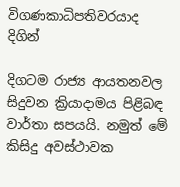විගණකාධිපතිවරයාද දිගින්

දිගටම රාජ්‍ය ආයතනවල සිදුවන ක්‍රියාදාමය පිළිබඳ වාර්තා සපයයි. නමුත් මේ කිසිදු අවස්ථාවක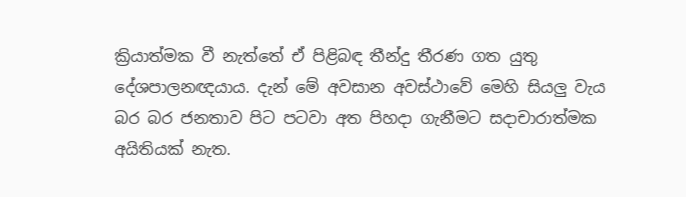ක්‍රියාත්මක වී නැත්තේ ඒ පිළිබඳ තීන්දු තීරණ ගත යුතු දේශපාලනඥයාය. දැන් මේ අවසාන අවස්ථාවේ මෙහි සියලු වැය බර බර ජනතාව පිට පටවා අත පිහදා ගැනීමට සදාචාරාත්මක අයිතියක් නැත.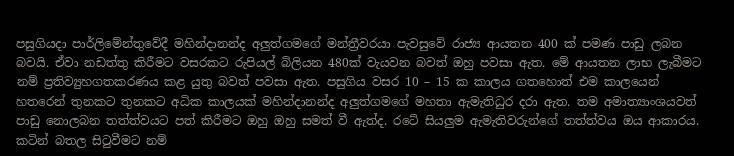පසුගියදා පාර්ලිමේන්තුවේදී මහින්දානන්ද අලුත්ගමගේ මන්ත්‍රීවරයා පැවසුවේ රාජ්‍ය ආයතන 400 ක් පමණ පාඩු ලබන බවයි. ඒවා නඩත්තු කිරීමට වසරකට රුපියල් බිලියන 480ක් වැයවන බවත් ඔහු පවසා ඇත. මේ ආයතන ලාභ ලැබීමට නම් ප්‍රතිව්‍යුහගතකරණය කළ යුතු බවත් පවසා ඇත. පසුගිය වසර 10 – 15 ක කාලය ගතහොත් එම කාලයෙන් හතරෙන් තුනකට තුනකට අධික කාලයක් මහින්දානන්ද අලුත්ගමගේ මහතා ඇමැතිධුර දරා ඇත. තම අමාත්‍යාංශයවත් පාඩු නොලබන තත්ත්වයට පත් කිරීමට ඔහු ඔහු සමත් වී ඇත්ද. රටේ සියලුම ඇමැතිවරුන්ගේ තත්ත්වය ඔය ආකාරය. කටින් බතල සිටුවීමට නම්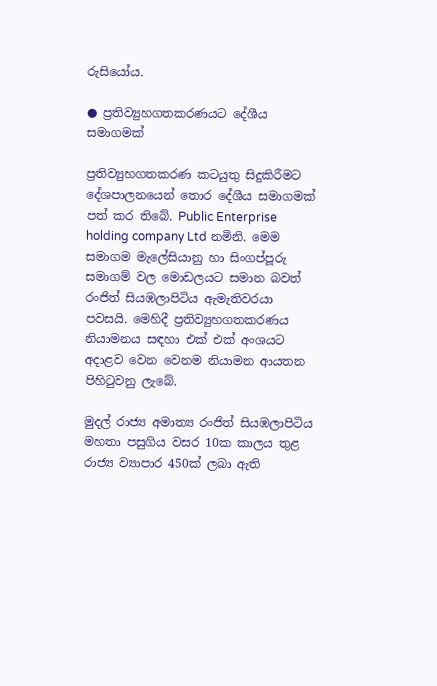රුසියෝය.

● ප්‍රතිව්‍යුහගතකරණයට දේශීය සමාගමක්

ප්‍රතිව්‍යුහගතකරණ කටයුතු සිදුකිරීමට දේශපාලනයෙන් තොර දේශීය සමාගමක් පත් කර තිබේ. Public Enterprise holding company Ltd නමිනි. මෙම සමාගම මැලේසියානු හා සිංගප්පූරු සමාගම් වල මොඩලයට සමාන බවත් රංජිත් සියඹලාපිටිය ඇමැතිවරයා පවසයි. මෙහිදී ප්‍රතිව්‍යුහගතකරණය නියාමනය සඳහා එක් එක් අංශයට අදාළව වෙන වෙනම නියාමන ආයතන පිහිටුවනු ලැබේ.

මුදල් රාජ්‍ය අමාත්‍ය රංජිත් සියඹලාපිටිය මහතා පසුගිය වසර 10ක කාලය තුළ රාජ්‍ය ව්‍යාපාර 450ක් ලබා ඇති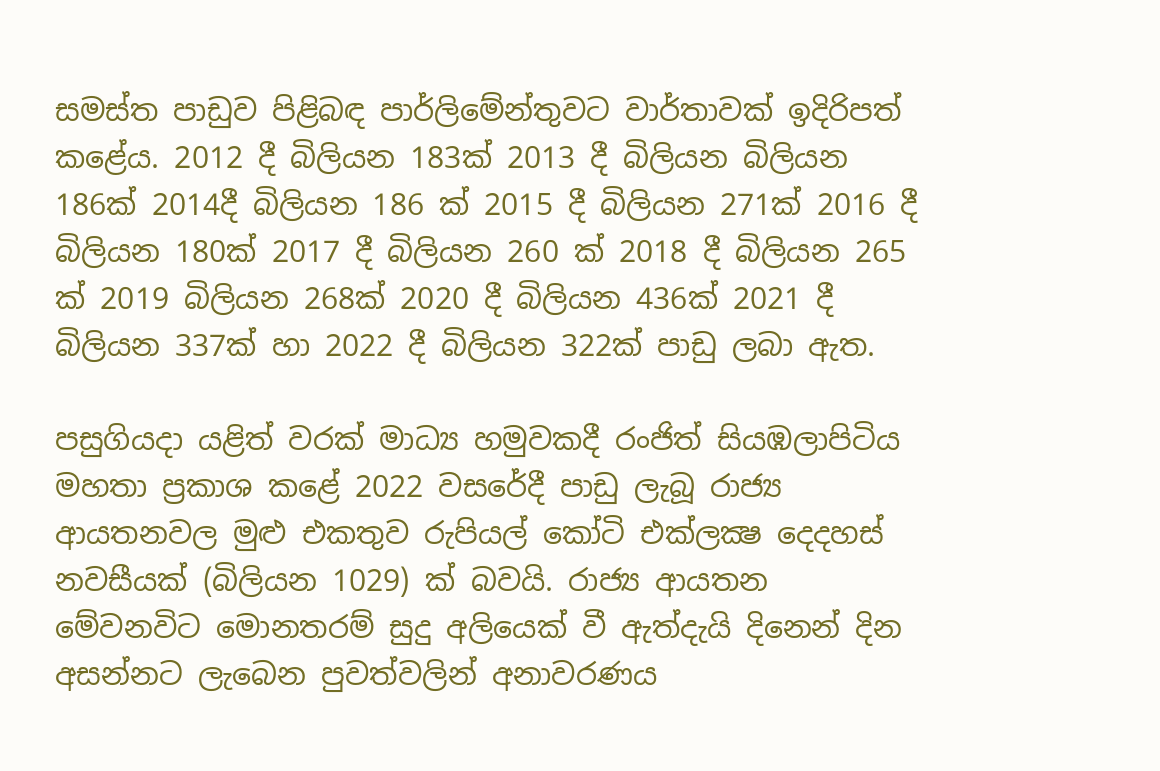සමස්ත පාඩුව පිළිබඳ පාර්ලිමේන්තුවට වාර්තාවක් ඉදිරිපත් කළේය. 2012 දී බිලියන 183ක් 2013 දී බිලියන බිලියන 186ක් 2014දී බිලියන 186 ක් 2015 දී බිලියන 271ක් 2016 දී බිලියන 180ක් 2017 දී බිලියන 260 ක් 2018 දී බිලියන 265 ක් 2019 බිලියන 268ක් 2020 දී බිලියන 436ක් 2021 දී බිලියන 337ක් හා 2022 දී බිලියන 322ක් පාඩු ලබා ඇත.

පසුගියදා යළිත් වරක් මාධ්‍ය හමුවකදී රංජිත් සියඹලාපිටිය මහතා ප්‍රකාශ කළේ 2022 වසරේදී පාඩු ලැබූ රාජ්‍ය ආයතනවල මුළු එකතුව රුපියල් කෝටි එක්ලක්‍ෂ දෙදහස් නවසීයක් (බිලියන 1029) ක් බවයි. රාජ්‍ය ආයතන මේවනවිට මොනතරම් සුදු අලියෙක් වී ඇත්දැයි දිනෙන් දින අසන්නට ලැබෙන පුවත්වලින් අනාවරණය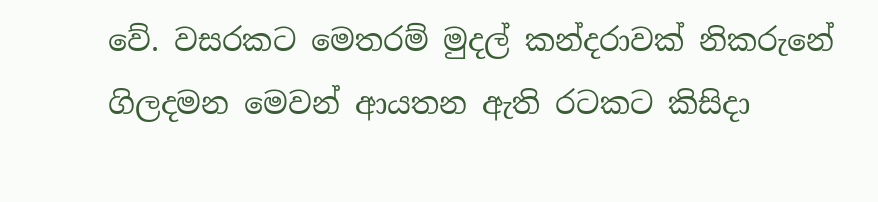වේ. වසරකට මෙතරම් මුදල් කන්දරාවක් නිකරුනේ ගිලදමන මෙවන් ආයතන ඇති රටකට කිසිදා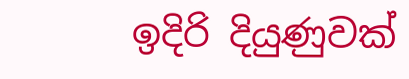ඉදිරි දියුණුවක්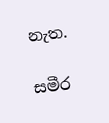නැත.

සමීර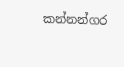කන්නන්ගර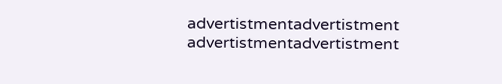advertistmentadvertistment
advertistmentadvertistment